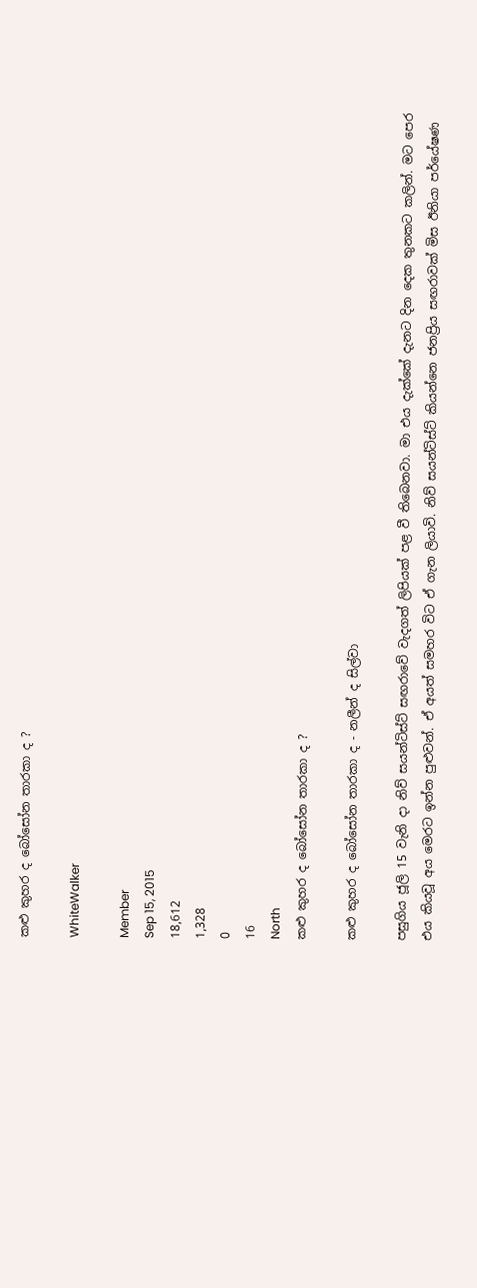කළු කුහර ද බෝසෝන තාරකා ද ?

WhiteWalker

Member
Sep 15, 2015
18,612
1,328
0
16
North
කළු කුහර ද බෝසෝන තාරකා ද ?

කළු කුහර ද බෝසෝන තාරකා ද - නලීන් ද සිල්වා

පසුගිය ජූලි 15 වැනි දා නිව් සයන්ටිස්ට් සඟරාවේ වැදගත් ලිපියක් පළ වී තිබෙනවා. මා එය දැක්කේ දැනට දින දෙක තුනකට කලින්. මට පෙර එය කියවූ අය මෙරට ඉන්න පුළුවන්. ඒ අයත් සමහර විට ඒ ගැන ලියාවි. නිව් සයන්ටිස්ට් කියන්නෙ ජනප්‍රිය සඟරාවක් මිස ඊනියා පර්යේෂණ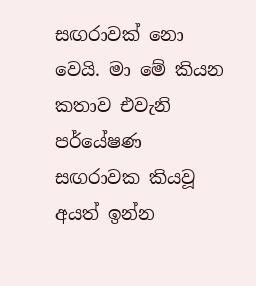සඟරාවක් නො වෙයි. මා මේ කියන කතාව එවැනි පර්යේෂණ සඟරාවක කියවූ අයත් ඉන්න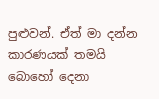පුළුවන්. ඒත් මා දන්න කාරණයක් තමයි බොහෝ දෙනා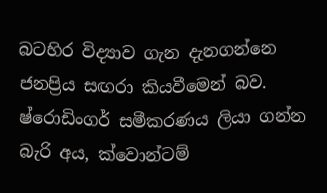බටහිර විද්‍යාව ගැන දැනගන්නෙ ජනප්‍රිය සඟරා කියවීමෙන් බව. ෂ්රොඩිංගර් සමීකරණය ලියා ගන්න බැරි අය, ක්වොන්ටම්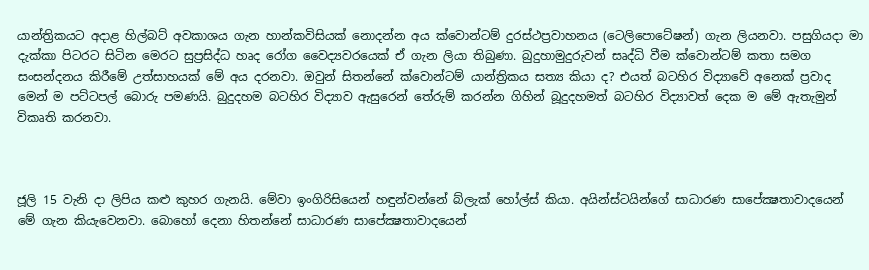යාන්ත්‍රිකයට අදාළ හිල්බට් අවකාශය ගැන හාන්කවිසියක් නොදන්න අය ක්වොන්ටම් දුරස්ථප්‍රවාහනය (ටෙලිපොටේෂන්) ගැන ලියනවා. පසුගියදා මා දැක්කා පිටරට සිටින මෙරට සුප්‍රසිද්ධ හෘද රෝග වෛද්‍යවරයෙක් ඒ ගැන ලියා තිබුණා. බුදුහාමුදුරුවන් සෘද්ධි වීම ක්වොන්ටම් කතා සමග සංසන්දනය කිරීමේ උත්සාහයක් මේ අය දරනවා. ඔවුන් සිතන්නේ ක්වොන්ටම් යාන්ත්‍රිකය සත්‍ය කියා ද? එයත් බටහිර විද්‍යාවේ අනෙක් ප්‍රවාද මෙන් ම පට්ටපල් බොරු පමණයි. බුදුදහම බටහිර විද්‍යාව ඇසුරෙන් තේරුම් කරන්න ගිහින් බූදුදහමත් බටහිර විද්‍යාවත් දෙක ම මේ ඇතැමුන් විකෘති කරනවා.



ජූලි 15 වැනි දා ලිපිය කළු කුහර ගැනයි. මේවා ඉංගිරිසියෙන් හඳුන්වන්නේ බ්ලැක් හෝල්ස් කියා. අයින්ස්ටයින්ගේ සාධාරණ සාපේක්‍ෂතාවාදයෙන් මේ ගැන කියැවෙනවා. බොහෝ දෙනා හිතන්නේ සාධාරණ සාපේක්‍ෂතාවාදයෙන්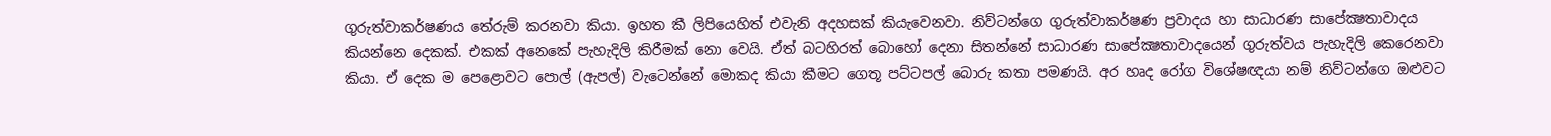ගුරුත්වාකර්ෂණය තේරුම් කරනවා කියා. ඉහත කී ලිපියෙහිත් එවැනි අදහසක් කියැවෙනවා. නිව්ටන්ගෙ ගුරුත්වාකර්ෂණ ප්‍රවාදය හා සාධාරණ සාපේක්‍ෂතාවාදය කියන්නෙ දෙකක්. එකක් අනෙකේ පැහැදිලි කිරීමක් නො වෙයි. ඒත් බටහිරත් බොහෝ දෙනා සිතන්නේ සාධාරණ සාපේක්‍ෂතාවාදයෙන් ගුරුත්වය පැහැදිලි කෙරෙනවා කියා. ඒ දෙක ම පෙළොවට පොල් (ඇපල්) වැටෙන්නේ මොකද කියා කීමට ගෙතූ පට්ටපල් බොරු කතා පමණයි. අර හෘද රෝග විශේෂඥයා නම් නිව්ටන්ගෙ ඔළුවට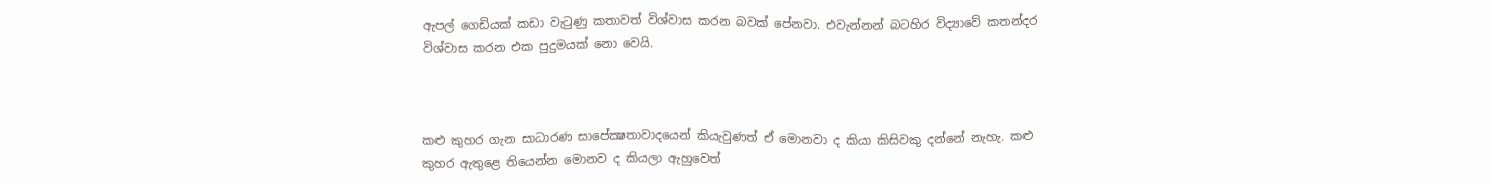ඇපල් ගෙඩියක් කඩා වැටුණු කතාවත් විශ්වාස කරන බවක් පේනවා. එවැන්නන් බටහිර විද්‍යාවේ කතන්දර විශ්වාස කරන එක පුදුමයක් නො වෙයි.



කළු කුහර ගැන සාධාරණ සාපේක්‍ෂතාවාදයෙන් කියැවුණත් ඒ මොනවා ද කියා කිසිවකු දන්නේ නැහැ. කළු කුහර ඇතුළෙ තියෙන්න මොනව ද කියලා ඇහුවෙත්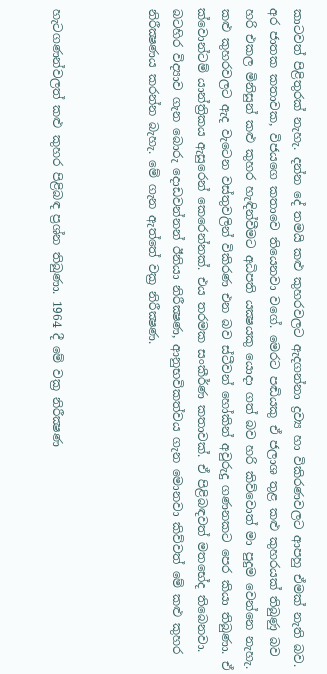කාටවත් පිළිතුරක් නැහැ. දන්න දේ තමයි කළු කුහරවලට ඇදගන්නා ද්‍රව්‍ය හා විකිරණවලට ආපහු ඒමක් නැති බව. අර ජාතක කතාවක, විජයගෙ කතාවෙ තියෙනවා වගේ. මෙරට පඬියකු ඒ ජලාශ තුළ කළු කුහරයක් තිබුණු බව හරි එකල මිනිසුන් කළු කුහර හැඳින්වීමට අධිපති යක්‍ෂයකු යොදා ගත් බව හරි කිව්වොත් මා පුදුම වෙන්නෙ නැහැ. කළු කුහරවලට ඇද වැටෙන වස්තුවලින් විකිරණ එන බව ස්ටීවන් හෝකින් අවුරුදු ගණනකට පෙර කියා තිබුණා. ඒ ක්වොන්ටම් යාන්ත්‍රිකය ඇසුරෙන් කෙරෙන්නක්. එය තරමක සංකීර්ණ කතාවක්. ඒ පිළිබඳවත් මතභේද තිබෙනවා. බටහිර විද්‍යාව ගැන බොරු දොඩවන්නන් ඊනියා නිරීක්‍ෂණ, ආනුභවිකත්වය ගැන මොනවා කිව්වත් මේ කළු කුහර නිරීක්‍ෂණය කරන්න බැහැ. මේ ගැන ඇත්තේ වක්‍ර නිරීක්‍ෂණ.



හැටගණන්වලත් කළු කුහර පිළිබඳ ප්‍රශ්න තිබුණා. 1964 දී මේ වක්‍ර නිරීක්‍ෂණ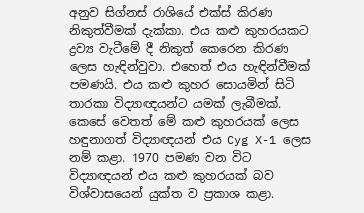අනුව සිග්නස් රාශියේ එක්ස් කිරණ නිකුත්වීමක් දැක්කා. එය කළු කුහරයකට ද්‍රව්‍ය වැටීමේ දී නිකුත් කෙරෙන කිරණ ලෙස හැඳින්වුවා. එහෙත් එය හැඳින්වීමක් පමණයි. එය කළු කුහර සොයමින් සිටි තාරකා විද්‍යාඥයන්ට යමක් ලැබීමක්. කෙසේ වෙතත් මේ කළු කුහරයක් ලෙස හඳුනාගත් විද්‍යාඥයන් එය Cyg X-1 ලෙස නම් කළා. 1970 පමණ වන විට විද්‍යාඥයන් එය කළු කුහරයක් බව විශ්වාසයෙන් යුක්ත ව ප්‍රකාශ කළා.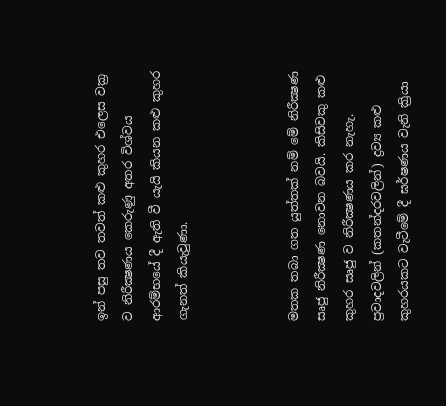ඉන් පසු තව තවත් කළු කුහර එලෙස වක්‍ර ව නිරීක්‍ෂණය කෙරුණු අතර විශ්වය ආරම්භයේ දී ඇති වී යැයි කියන කළු කුහර ගැනත් කියැවුණා.



මතක තබා ගත යුත්තක් නම් මේ නිරීක්‍ෂණ සෘජු නිරීක්‍ෂණ නොවන බවයි. කිසිවකු කළු කුහර සෘජු ව නිරීක්‍ෂණය කර නැහැ. ප්‍රවාදවලින් (කතන්දරවලින්) ද්‍රව්‍ය කළු කුහරයකට වැටීමේ දී ඝර්ෂණය වැනි ක්‍රියා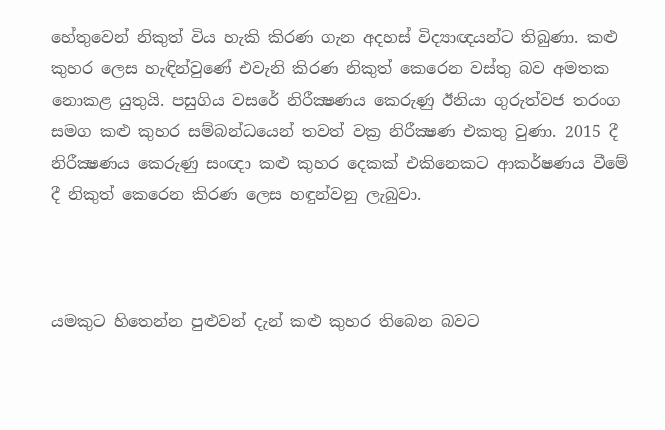හේතුවෙන් නිකුත් විය හැකි කිරණ ගැන අදහස් විද්‍යාඥයන්ට තිබුණා. කළු කුහර ලෙස හැඳින්වුණේ එවැනි කිරණ නිකුත් කෙරෙන වස්තු බව අමතක නොකළ යුතුයි. පසුගිය වසරේ නිරීක්‍ෂණය කෙරුණු ඊනියා ගුරුත්වජ තරංග සමග කළු කුහර සම්බන්ධයෙන් තවත් වක්‍ර නිරීක්‍ෂණ එකතු වුණා. 2015 දී නිරීක්‍ෂණය කෙරුණු සංඥා කළු කුහර දෙකක් එකිනෙකට ආකර්ෂණය වීමේ දී නිකුත් කෙරෙන කිරණ ලෙස හඳුන්වනු ලැබුවා.



යමකුට හිතෙන්න පුළුවන් දැන් කළු කුහර තිබෙන බවට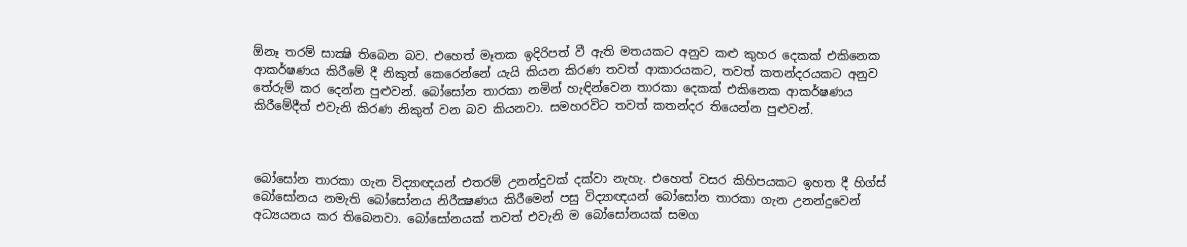ඕනෑ තරම් සාක්‍ෂි තිබෙන බව. එහෙත් මෑතක ඉදිරිපත් වී ඇති මතයකට අනුව කළු කුහර දෙකක් එකිනෙක ආකර්ෂණය කිරීමේ දී නිකුත් කෙරෙන්නේ යැයි කියන කිරණ තවත් ආකාරයකට, තවත් කතන්දරයකට අනුව තේරුම් කර දෙන්න පුළුවන්. බෝසෝන තාරකා නමින් හැඳින්වෙන තාරකා දෙකක් එකිනෙක ආකර්ෂණය කිරීමේදීත් එවැනි කිරණ නිකුත් වන බව කියනවා. සමහරවිට තවත් කතන්දර තියෙන්න පුළුවන්.



බෝසෝන තාරකා ගැන විද්‍යාඥයන් එතරම් උනන්දුවක් දක්වා නැහැ. එහෙත් වසර කිහිපයකට ඉහත දී හිග්ස් බෝසෝනය නමැති බෝසෝනය නිරීක්‍ෂණය කිරීමෙන් පසු විද්‍යාඥයන් බෝසෝන තාරකා ගැන උනන්දුවෙන් අධ්‍යයනය කර තිබෙනවා. බෝසෝනයක් තවත් එවැනි ම බෝසෝනයක් සමග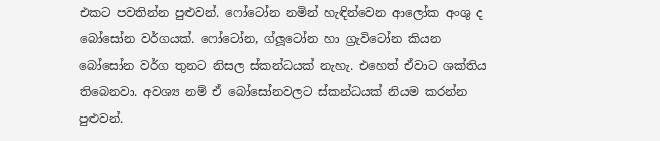එකට පවතින්න පුළුවන්. ෆෝටෝන නමින් හැඳින්වෙන ආලෝක අංශු ද බෝසෝන වර්ගයක්. ෆෝටෝන, ග්ලූටෝන හා ග්‍රැවිටෝන කියන බෝසෝන වර්ග තුනට නිසල ස්කන්ධයක් නැහැ. එහෙත් ඒවාට ශක්තිය තිබෙනවා. අවශ්‍ය නම් ඒ බෝසෝනවලට ස්කන්ධයක් නියම කරන්න පුළුවන්.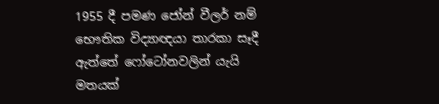1955 දී පමණ ජෝන් වීලර් නම් භෞතික විද්‍යාඥයා තාරකා සෑදී ඇත්තේ ෆෝටෝනවලින් යැයි මතයක්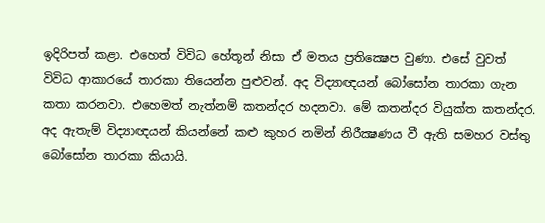ඉදිරිපත් කළා. එහෙත් විවිධ හේතූන් නිසා ඒ මතය ප්‍රතික්‍ෂෙප වුණා. එසේ වුවත් විවිධ ආකාරයේ තාරකා තියෙන්න පුළුවන්. අද විද්‍යාඥයන් බෝසෝන තාරකා ගැන කතා කරනවා. එහෙමත් නැත්නම් කතන්දර හදනවා. මේ කතන්දර වියුක්ත කතන්දර. අද ඇතැම් විද්‍යාඥයන් කියන්නේ කළු කුහර නමින් නිරීක්‍ෂණය වී ඇති සමහර වස්තු බෝසෝන තාරකා කියායි.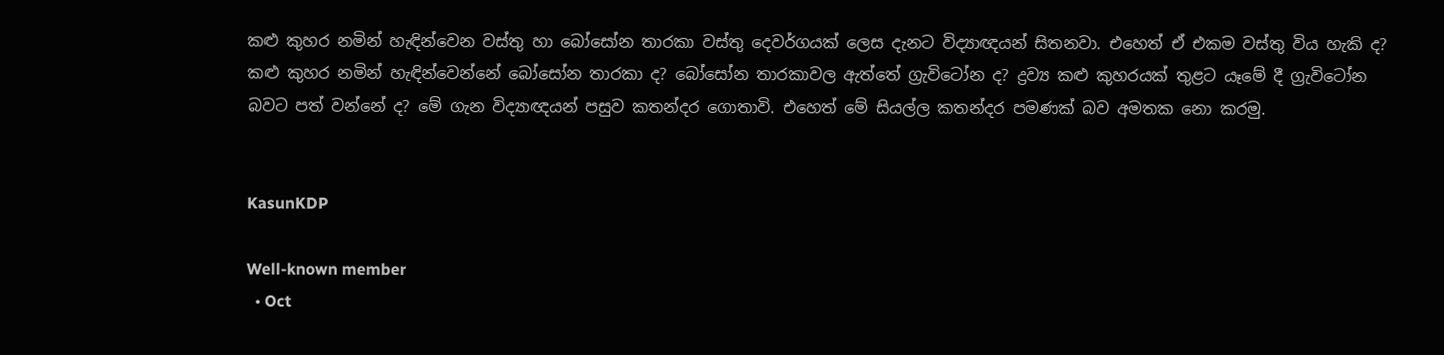කළු කුහර නමින් හැඳින්වෙන වස්තු හා බෝසෝන තාරකා වස්තු දෙවර්ගයක් ලෙස දැනට විද්‍යාඥයන් සිතනවා. එහෙත් ඒ එකම වස්තු විය හැකි ද? කළු කුහර නමින් හැඳින්වෙන්නේ බෝසෝන තාරකා ද? බෝසෝන තාරකාවල ඇත්තේ ග්‍රැවිටෝන ද? ද්‍රව්‍ය කළු කුහරයක් තුළට යෑමේ දී ග්‍රැවිටෝන බවට පත් වන්නේ ද? මේ ගැන විද්‍යාඥයන් පසුව කතන්දර ගොතාවි. එහෙත් මේ සියල්ල කතන්දර පමණක් බව අමතක නො කරමු.


KasunKDP

Well-known member
  • Oct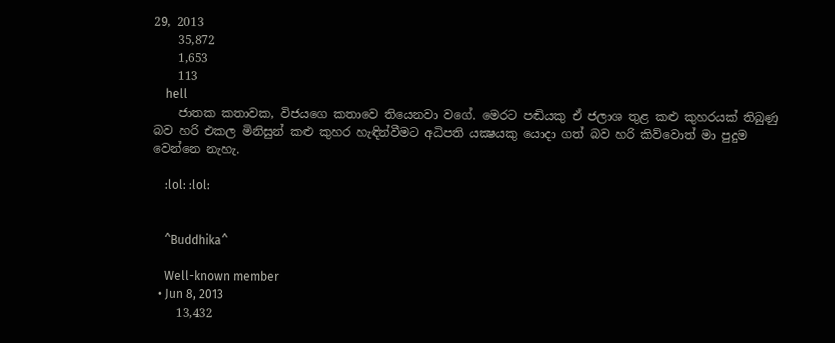29, 2013
    35,872
    1,653
    113
    hell
    ජාතක කතාවක, විජයගෙ කතාවෙ තියෙනවා වගේ. මෙරට පඬියකු ඒ ජලාශ තුළ කළු කුහරයක් තිබුණු බව හරි එකල මිනිසුන් කළු කුහර හැඳින්වීමට අධිපති යක්‍ෂයකු යොදා ගත් බව හරි කිව්වොත් මා පුදුම වෙන්නෙ නැහැ.

    :lol: :lol:


    ^Buddhika^

    Well-known member
  • Jun 8, 2013
    13,432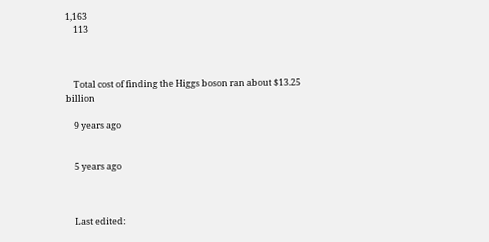1,163
    113



    Total cost of finding the Higgs boson ran about $13.25 billion

    9 years ago


    5 years ago



    Last edited: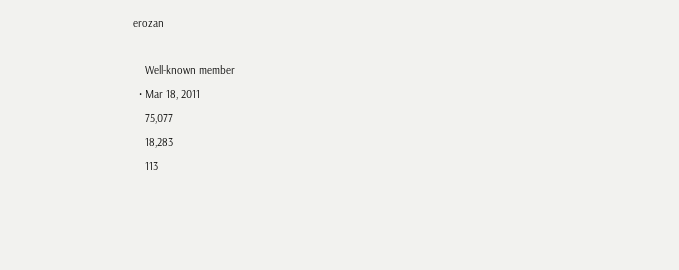erozan

    Well-known member
  • Mar 18, 2011
    75,077
    18,283
    113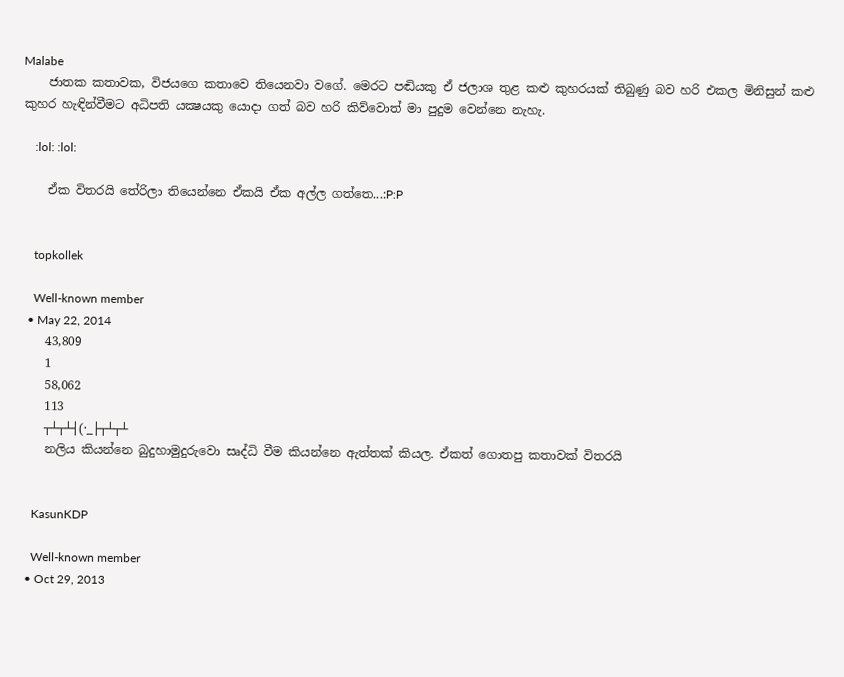Malabe
    ජාතක කතාවක, විජයගෙ කතාවෙ තියෙනවා වගේ. මෙරට පඬියකු ඒ ජලාශ තුළ කළු කුහරයක් තිබුණු බව හරි එකල මිනිසුන් කළු කුහර හැඳින්වීමට අධිපති යක්‍ෂයකු යොදා ගත් බව හරි කිව්වොත් මා පුදුම වෙන්නෙ නැහැ.

    :lol: :lol:

    ඒක විතරයි තේරිලා තියෙන්නෙ ඒකයි ඒක අල්ල ගත්තෙ...:P:P


    topkollek

    Well-known member
  • May 22, 2014
    43,809
    1
    58,062
    113
    ┬┴┬┴┤(·_├┬┴┬┴
    නලිය කියන්නෙ බුදුහාමුදුරුවො සෘද්ධි වීම කියන්නෙ ඇත්තක් කියල. ඒකත් ගොතපු කතාවක් විතරයි


    KasunKDP

    Well-known member
  • Oct 29, 2013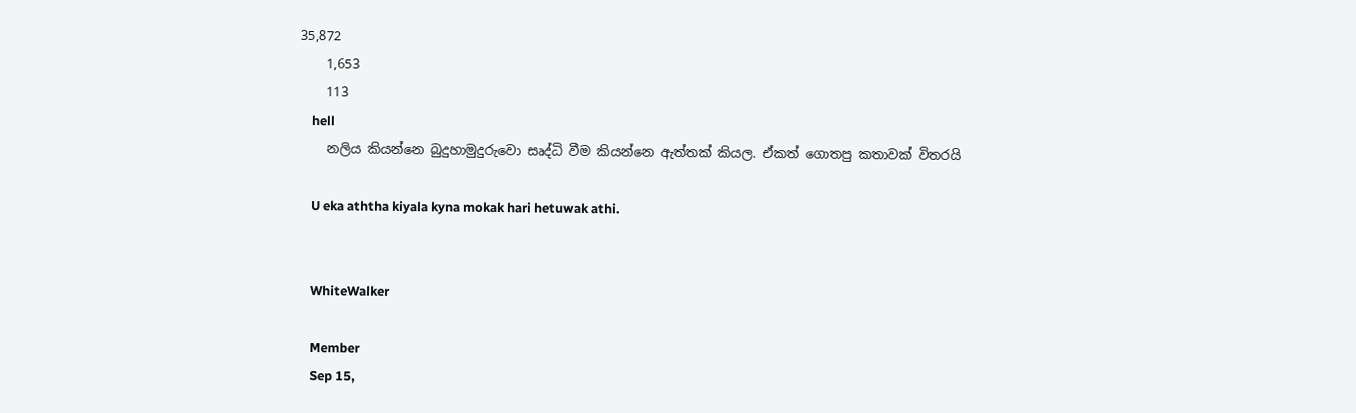35,872
    1,653
    113
    hell
    නලිය කියන්නෙ බුදුහාමුදුරුවො සෘද්ධි වීම කියන්නෙ ඇත්තක් කියල. ඒකත් ගොතපු කතාවක් විතරයි

    U eka aththa kiyala kyna mokak hari hetuwak athi.


    WhiteWalker

    Member
    Sep 15,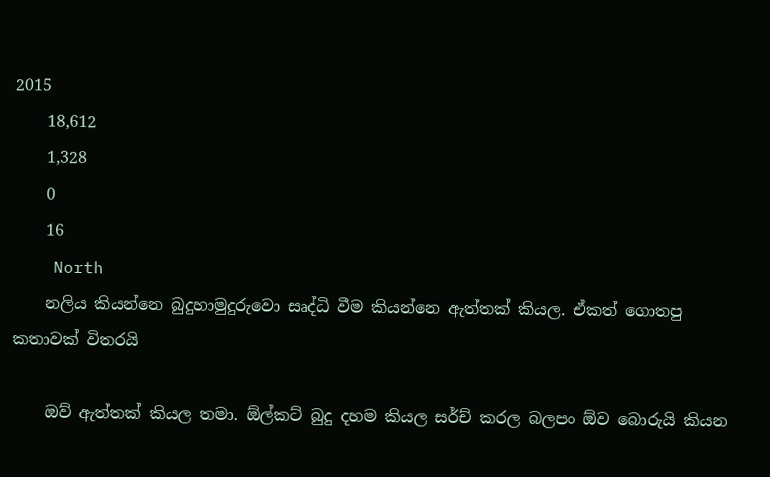2015
    18,612
    1,328
    0
    16
    North
    නලිය කියන්නෙ බුදුහාමුදුරුවො සෘද්ධි වීම කියන්නෙ ඇත්තක් කියල. ඒකත් ගොතපු කතාවක් විතරයි

    ඔව් ඇත්තක් කියල තමා. ඕල්කට් බුදු දහම කියල සර්ච් කරල බලපං ඕව බොරුයි කියන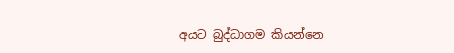අයට බුද්ධාගම කියන්නෙ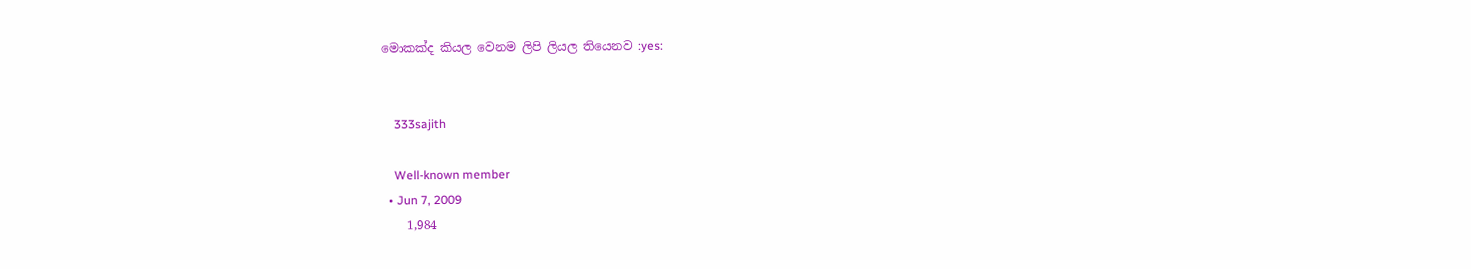මොකක්ද කියල වෙනම ලිපි ලියල තියෙනව :yes:


    333sajith

    Well-known member
  • Jun 7, 2009
    1,984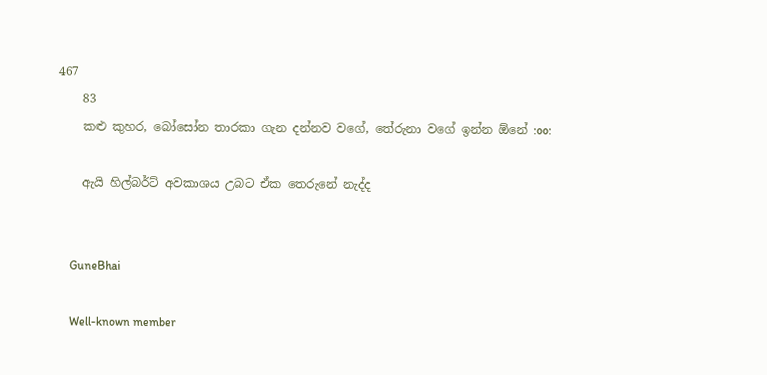467
    83
    කළු කුහර, බෝසෝන තාරකා ගැන දන්නව වගේ, තේරුනා වගේ ඉන්න ඕනේ :oo:

    ඇයි හිල්බර්ට් අවකාශය උබට ඒක තෙරුනේ නැද්ද


    GuneBhai

    Well-known member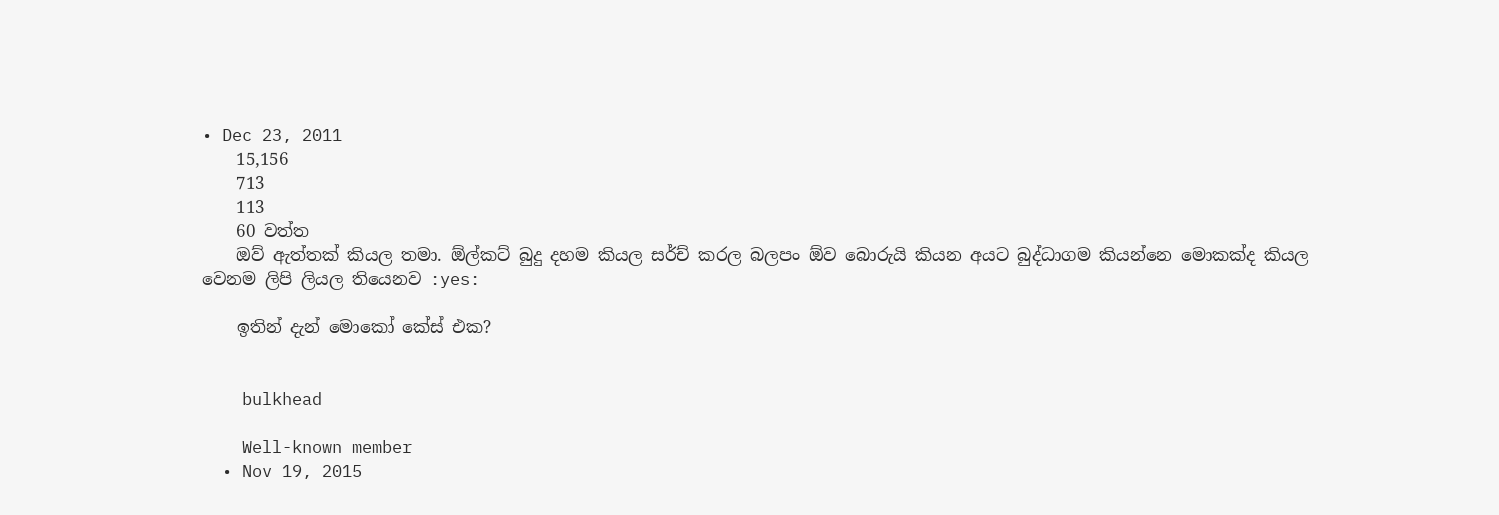• Dec 23, 2011
    15,156
    713
    113
    60 වත්ත
    ඔව් ඇත්තක් කියල තමා. ඕල්කට් බුදු දහම කියල සර්ච් කරල බලපං ඕව බොරුයි කියන අයට බුද්ධාගම කියන්නෙ මොකක්ද කියල වෙනම ලිපි ලියල තියෙනව :yes:

    ඉතින් දැන් මොකෝ කේස් එක?


    bulkhead

    Well-known member
  • Nov 19, 2015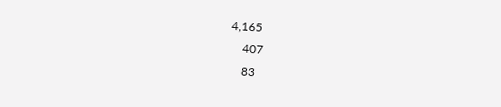4,165
    407
    83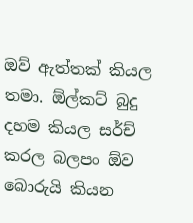ඔව් ඇත්තක් කියල තමා. ඕල්කට් බුදු දහම කියල සර්ච් කරල බලපං ඕව බොරුයි කියන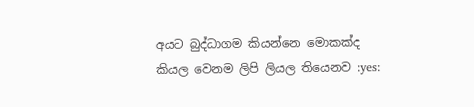අයට බුද්ධාගම කියන්නෙ මොකක්ද කියල වෙනම ලිපි ලියල තියෙනව :yes: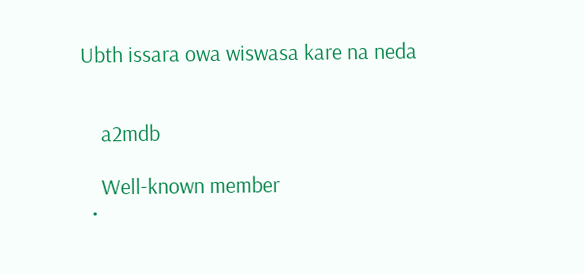Ubth issara owa wiswasa kare na neda


    a2mdb

    Well-known member
  •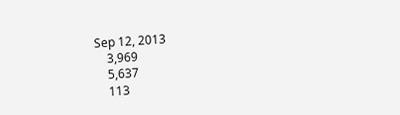Sep 12, 2013
    3,969
    5,637
    113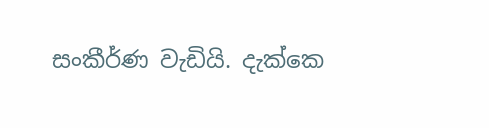සංකීර්ණ වැඩියි. දැක්කෙ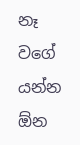නෑ වගේ යන්න ඕන